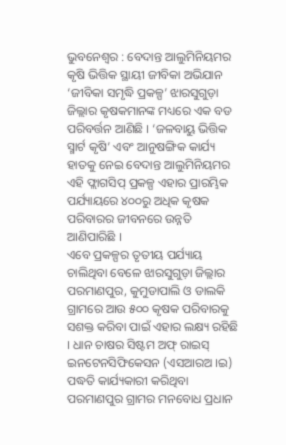ଭୁବନେଶ୍ୱର : ବେଦାନ୍ତ ଆଲୁମିନିୟମର କୃଷି ଭିତ୍ତିକ ସ୍ଥାୟୀ ଜୀବିକା ଅଭିଯାନ ‘ଜୀବିକା ସମୃଦ୍ଧି ପ୍ରକଳ୍ପ’ ଝାରସୁଗୁଡ଼ା ଜିଲ୍ଲାର କୃଷକମାନଙ୍କ ମଧ୍ୟରେ ଏକ ବଡ ପରିବର୍ତ୍ତନ ଆଣିଛି । ‘ଜଳବାୟୁ ଭିତ୍ତିକ ସ୍ମାର୍ଟ କୃଷି’ ଏବଂ ଆନୁଷଙ୍ଗିକ କାର୍ଯ୍ୟ ହାତକୁ ନେଇ ବେଦାନ୍ତ ଆଲୁମିନିୟମର ଏହି ଫ୍ଲାଗସିପ୍ ପ୍ରକଳ୍ପ ଏହାର ପ୍ରାରମ୍ଭିକ ପର୍ଯ୍ୟାୟରେ ୪୦୦ରୁ ଅଧିକ କୃଷକ ପରିବାରର ଜୀବନରେ ଉନ୍ନତି ଆଣିପାରିଛି ।
ଏବେ ପ୍ରକଳ୍ପର ତୃତୀୟ ପର୍ଯ୍ୟାୟ ଚାଲିଥିବା ବେଳେ ଝାରସୁଗୁଡ଼ା ଜିଲ୍ଲାର ପରମାଣପୁର, କୁମୁଡାପାଲି ଓ ଡାଲକି ଗ୍ରାମରେ ଆଉ ୫୦୦ କୃଷକ ପରିବାରକୁ ସଶକ୍ତ କରିବା ପାଇଁ ଏହାର ଲକ୍ଷ୍ୟ ରହିଛି । ଧାନ ଚାଷର ସିଷ୍ଟମ ଅଫ୍ ରାଇସ୍ ଇନଟେନସିଫିକେସନ (ଏସଆରଅ ।ଇ) ପଦ୍ଧତି କାର୍ଯ୍ୟକାରୀ କରିଥିବା ପରମାଣପୁର ଗ୍ରାମର ମନବୋଧ ପ୍ରଧାନ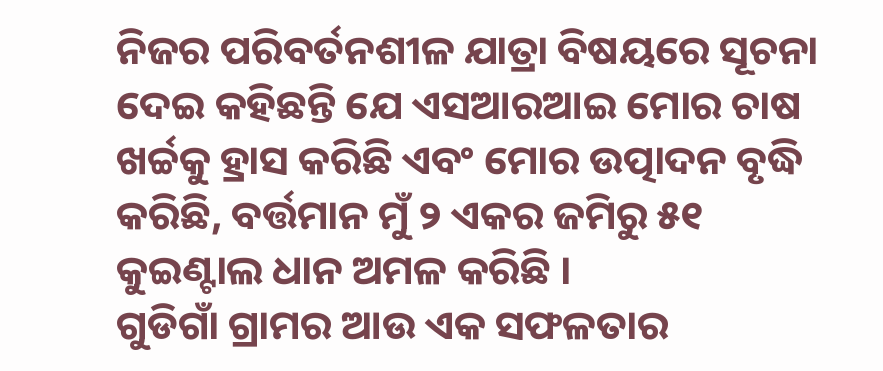ନିଜର ପରିବର୍ତନଶୀଳ ଯାତ୍ରା ବିଷୟରେ ସୂଚନା ଦେଇ କହିଛନ୍ତି ଯେ ଏସଆରଆଇ ମୋର ଚାଷ ଖର୍ଚ୍ଚକୁ ହ୍ରାସ କରିଛି ଏବଂ ମୋର ଉତ୍ପାଦନ ବୃଦ୍ଧି କରିଛି, ବର୍ତ୍ତମାନ ମୁଁ ୨ ଏକର ଜମିରୁ ୫୧ କୁଇଣ୍ଟାଲ ଧାନ ଅମଳ କରିଛି ।
ଗୁଡିଗାଁ ଗ୍ରାମର ଆଉ ଏକ ସଫଳତାର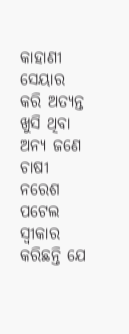କାହାଣୀ ସେୟାର କରି ଅତ୍ୟନ୍ତ ଖୁସି ଥିବା ଅନ୍ୟ ଜଣେ ଚାଷୀ ନରେଶ ପଟେଲ ସ୍ୱୀକାର କରିଛନ୍ତି ଯେ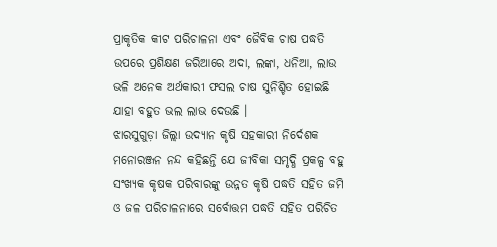ପ୍ରାକୃତିକ କୀଟ ପରିଚାଳନା ଏବଂ ଜୈବିକ ଚାଷ ପଦ୍ଧତି ଉପରେ ପ୍ରଶିକ୍ଷଣ ଜରିଆରେ ଅଦା, ଲଙ୍କା, ଧନିଆ, ଲାଉ ଭଳି ଅନେକ ଅର୍ଥକାରୀ ଫସଲ ଚାଷ ସୁନିଶ୍ଚିତ ହୋଇଛି ଯାହା ବହୁତ ଭଲ ଲାଭ ଦେଉଛି ।
ଝାରସୁଗୁଡ଼ା ଜିଲ୍ଲା ଉଦ୍ୟାନ କୃଷି ସହକାରୀ ନିର୍ଦେଶକ ମନୋରଞ୍ଜନ ନନ୍ଦ କହିଛନ୍ତି ଯେ ଜୀବିକା ସମୃଦ୍ଧି ପ୍ରକଳ୍ପ ବହୁ ସଂଖ୍ୟକ କୃଷକ ପରିବାରଙ୍କୁ ଉନ୍ନତ କୃଷି ପଦ୍ଧତି ସହିତ ଜମି ଓ ଜଳ ପରିଚାଳନାରେ ସର୍ବୋତ୍ତମ ପଦ୍ଧତି ସହିତ ପରିଚିତ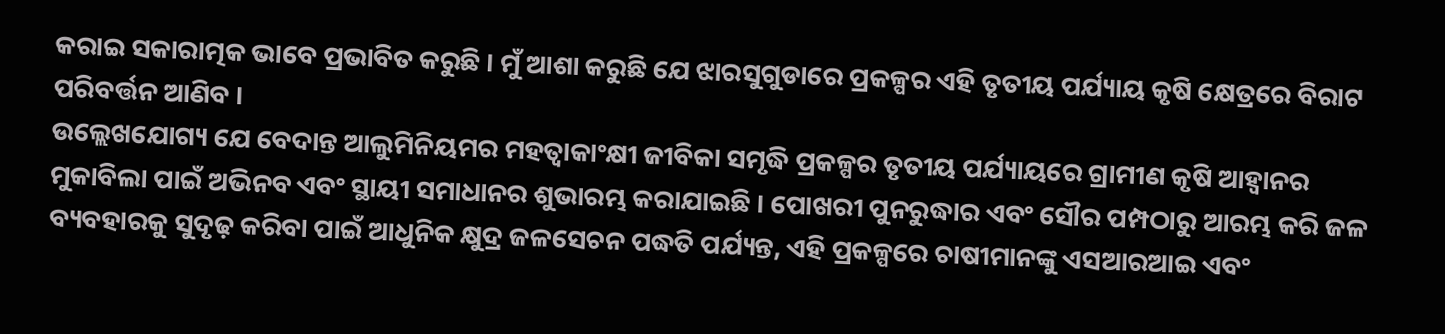କରାଇ ସକାରାତ୍ମକ ଭାବେ ପ୍ରଭାବିତ କରୁଛି । ମୁଁ ଆଶା କରୁଛି ଯେ ଝାରସୁଗୁଡାରେ ପ୍ରକଳ୍ପର ଏହି ତୃତୀୟ ପର୍ଯ୍ୟାୟ କୃଷି କ୍ଷେତ୍ରରେ ବିରାଟ ପରିବର୍ତ୍ତନ ଆଣିବ ।
ଉଲ୍ଲେଖଯୋଗ୍ୟ ଯେ ବେଦାନ୍ତ ଆଲୁମିନିୟମର ମହତ୍ୱାକାଂକ୍ଷୀ ଜୀବିକା ସମୃଦ୍ଧି ପ୍ରକଳ୍ପର ତୃତୀୟ ପର୍ଯ୍ୟାୟରେ ଗ୍ରାମୀଣ କୃଷି ଆହ୍ୱାନର ମୁକାବିଲା ପାଇଁ ଅଭିନବ ଏବଂ ସ୍ଥାୟୀ ସମାଧାନର ଶୁଭାରମ୍ଭ କରାଯାଇଛି । ପୋଖରୀ ପୁନରୁଦ୍ଧାର ଏବଂ ସୌର ପମ୍ପଠାରୁ ଆରମ୍ଭ କରି ଜଳ ବ୍ୟବହାରକୁ ସୁଦୃଢ଼ କରିବା ପାଇଁ ଆଧୁନିକ କ୍ଷୁଦ୍ର ଜଳସେଚନ ପଦ୍ଧତି ପର୍ଯ୍ୟନ୍ତ, ଏହି ପ୍ରକଳ୍ପରେ ଚାଷୀମାନଙ୍କୁ ଏସଆରଆଇ ଏବଂ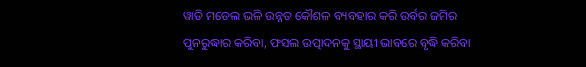ୱାଡି ମଡେଲ ଭଳି ଉନ୍ନତ କୌଶଳ ବ୍ୟବହାର କରି ଉର୍ବର ଜମିର ପୁନରୁଦ୍ଧାର କରିବା, ଫସଲ ଉତ୍ପାଦନକୁ ସ୍ଥାୟୀ ଭାବରେ ବୃଦ୍ଧି କରିବା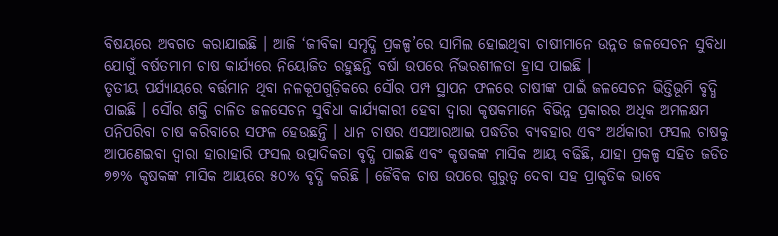ବିଷୟରେ ଅବଗତ କରାଯାଇଛି । ଆଜି ‘ଜୀବିକା ସମୃଦ୍ଧି ପ୍ରକଳ୍ପ’ରେ ସାମିଲ ହୋଇଥିବା ଚାଷୀମାନେ ଉନ୍ନତ ଜଳସେଚନ ସୁବିଧା ଯୋଗୁଁ ବର୍ଷତମାମ ଚାଷ କାର୍ଯ୍ୟରେ ନିୟୋଜିତ ରହୁଛନ୍ତି ବର୍ଷା ଉପରେ ର୍ନିଭରଶୀଳତା ହ୍ରାସ ପାଇଛି ।
ତୃତୀୟ ପର୍ଯ୍ୟାୟରେ ବର୍ତ୍ତମାନ ଥିବା ନଳକୂପଗୁଡ଼ିକରେ ସୌର ପମ୍ପ ସ୍ଥାପନ ଫଳରେ ଚାଷୀଙ୍କ ପାଇଁ ଜଳସେଚନ ଭିତ୍ତିଭୂମି ବୃଦ୍ଧି ପାଇଛି । ସୌର ଶକ୍ତି ଚାଳିତ ଜଳସେଚନ ସୁବିଧା କାର୍ଯ୍ୟକାରୀ ହେବା ଦ୍ୱାରା କୃଷକମାନେ ବିଭିନ୍ନ ପ୍ରକାରର ଅଧିକ ଅମଳକ୍ଷମ ପନିପରିବା ଚାଷ କରିବାରେ ସଫଳ ହେଉଛନ୍ତି । ଧାନ ଚାଷର ଏସଆରଆଇ ପଦ୍ଧତିର ବ୍ୟବହାର ଏବଂ ଅର୍ଥକାରୀ ଫସଲ ଚାଷକୁ ଆପଣେଇବା ଦ୍ୱାରା ହାରାହାରି ଫସଲ ଉତ୍ପାଦିକତା ବୃଦ୍ଧି ପାଇଛି ଏବଂ କୃଷକଙ୍କ ମାସିକ ଆୟ ବଢିଛି, ଯାହା ପ୍ରକଳ୍ପ ସହିତ ଜଡିତ ୭୭% କୃଷକଙ୍କ ମାସିକ ଆୟରେ ୫୦% ବୃଦ୍ଧି କରିଛି । ଜୈବିକ ଚାଷ ଉପରେ ଗୁରୁତ୍ୱ ଦେବା ସହ ପ୍ରାକୃତିକ ଭାବେ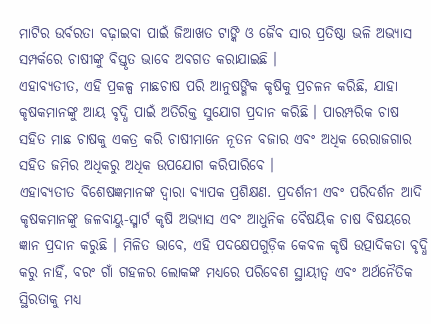ମାଟିର ଉର୍ବରତା ବଢ଼ାଇବା ପାଇଁ ଜିଆଖତ ଟାଙ୍କି ଓ ଜୈବ ସାର ପ୍ରତିଷ୍ଠା ଭଳି ଅଭ୍ୟାସ ସମ୍ପର୍କରେ ଚାଷୀଙ୍କୁ ବିସ୍ତୃତ ଭାବେ ଅବଗତ କରାଯାଇଛି ।
ଏହାବ୍ୟତୀତ, ଏହି ପ୍ରକଳ୍ପ ମାଛଚାଷ ପରି ଆନୁଷଙ୍ଗିକ କୃଷିକୁ ପ୍ରଚଳନ କରିଛି, ଯାହା କୃଷକମାନଙ୍କୁ ଆୟ ବୃଦ୍ଧି ପାଇଁ ଅତିରିକ୍ତ ସୁଯୋଗ ପ୍ରଦାନ କରିଛି । ପାରମ୍ପରିକ ଚାଷ ସହିତ ମାଛ ଚାଷକୁ ଏକତ୍ର କରି ଚାଷୀମାନେ ନୂତନ ବଜାର ଏବଂ ଅଧିକ ରେରାଜଗାର ସହିତ ଜମିର ଅଧିକରୁ ଅଧିକ ଉପଯୋଗ କରିପାରିବେ ।
ଏହାବ୍ୟତୀତ ବିଶେଷଜ୍ଞମାନଙ୍କ ଦ୍ୱାରା ବ୍ୟାପକ ପ୍ରଶିକ୍ଷଣ. ପ୍ରଦର୍ଶନୀ ଏବଂ ପରିଦର୍ଶନ ଆଦି କୃଷକମାନଙ୍କୁ ଜଳବାୟୁ-ସ୍ମାର୍ଟ କୃଷି ଅଭ୍ୟାସ ଏବଂ ଆଧୁନିକ ବୈଷୟିକ ଚାଷ ବିଷୟରେ ଜ୍ଞାନ ପ୍ରଦାନ କରୁଛି । ମିଳିତ ଭାବେ, ଏହି ପଦକ୍ଷେପଗୁଡ଼ିକ କେବଳ କୃଷି ଉତ୍ପାଦିକତା ବୃଦ୍ଧି କରୁ ନାହିଁ, ବରଂ ଗାଁ ଗହଳର ଲୋକଙ୍କ ମଧ୍ୟରେ ପରିବେଶ ସ୍ଥାୟୀତ୍ୱ ଏବଂ ଅର୍ଥନୈତିକ ସ୍ଥିରତାକୁ ମଧ୍ୟ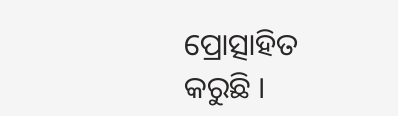ପ୍ରୋତ୍ସାହିତ କରୁଛି ।